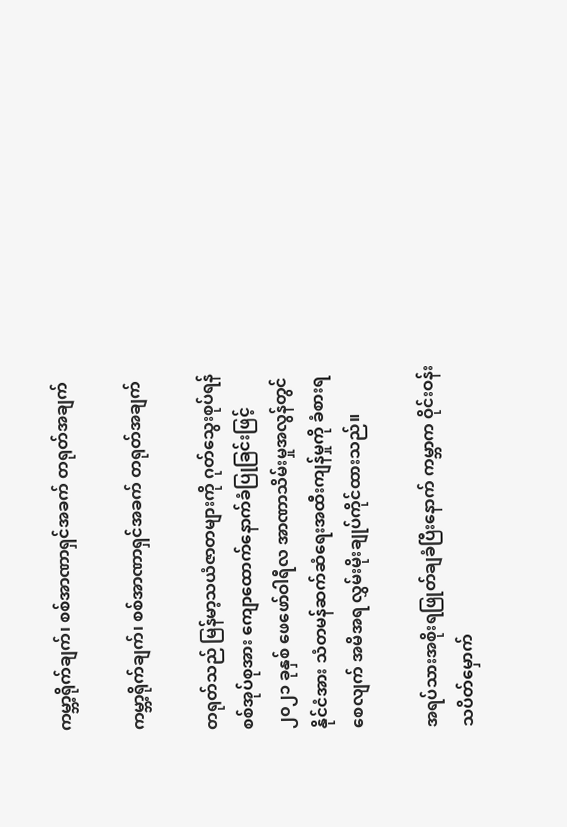ကမ္ဘာ့ရိုက်ချက်၊ စစ်အာဏာရှင်အခက် တရုတ်အချက်

ကမ္ဘာ့ရိုက်ချက်၊ စစ်အာဏာရှင်အခက် တရုတ်အချက်

တရုတ်သည် မြန်မာ့သယံဇာတများကို ဂုတ်သွေးစုပ်ရန် စစ်အုပ်စုအား ကျောထောက်နောက်ခံပြုခြင်းဖြင့် ၂၀၂၁ ခုနှစ် ဖေဖော်ဝါရီလ အာဏာသိမ်းမှုအလွန်တွင် နိုင်ငံအား သံတမန်ဆက်ဆံရေးအထီးကျန်မှုကို ခံစားရစေလျက် အမိအရ လွှမ်းမိုးချုပ်ကိုင်ထားသည်။

အရပ်သားအစိုးရဖြုတ်ချခံပြီးနောက် ကမ္ဘာက ဝိုင်းဝန်းသပိတ်မှောက်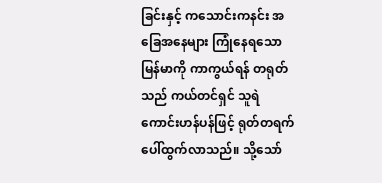ခြင်းနှင့် ကသောင်းကနင်း အခြေအနေများ ကြုံနေရသော မြန်မာကို ကာကွယ်ရန် တရုတ်သည် ကယ်တင်ရှင် သူရဲကောင်းဟန်ပန်ဖြင့် ရုတ်တရက် ပေါ်ထွက်လာသည်။ သို့သော်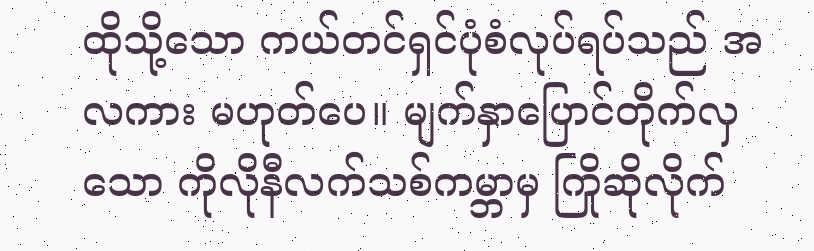ထိုသို့သော ကယ်တင်ရှင်ပုံစံလုပ်ရပ်သည် အလကား မဟုတ်ပေ။ မျက်နှာပြောင်တိုက်လှသော ကိုလိုနီလက်သစ်ကမ္ဘာမှ ကြိုဆိုလိုက်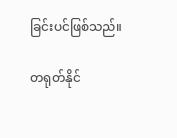ခြင်းပင်ဖြစ်သည်။

တရုတ်နိုင်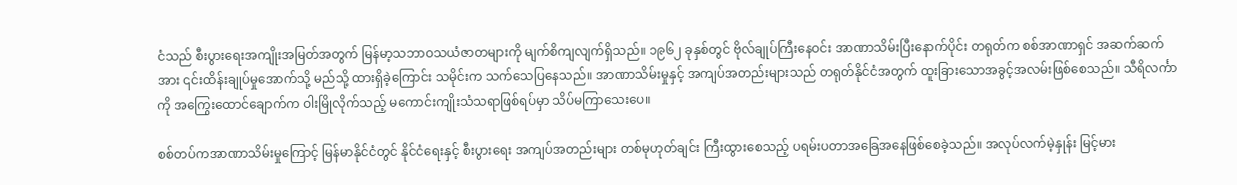ငံသည် စီးပွားရေးအကျိုးအမြတ်အတွက် မြန်မာ့သဘာဝသယံဇာတများကို မျက်စိကျလျက်ရှိသည်။ ၁၉၆၂ ခုနှစ်တွင် ဗိုလ်ချုပ်ကြီးနေဝင်း အာဏာသိမ်းပြီးနောက်ပိုင်း တရုတ်က စစ်အာဏာရှင် အဆက်ဆက်အား ၎င်းထိန်းချုပ်မှုအောက်သို့ မည်သို့ ထားရှိခဲ့ကြောင်း သမိုင်းက သက်သေပြနေသည်။ အာဏာသိမ်းမှုနှင့် အကျပ်အတည်းများသည် တရုတ်နိုင်ငံအတွက် ထူးခြားသောအခွင့်အလမ်းဖြစ်စေသည်။ သီရိလင်္ကာကို အကြွေးထောင်ချောက်က ဝါးမြိုလိုက်သည့် မကောင်းကျိုးသံသရာဖြစ်ရပ်မှာ သိပ်မကြာသေးပေ။

စစ်တပ်ကအာဏာသိမ်းမှုကြောင့် မြန်မာနိုင်ငံတွင် နိုင်ငံရေးနှင့် စီးပွားရေး အကျပ်အတည်းများ တစ်မုဟုတ်ချင်း ကြီးထွားစေသည့် ပရမ်းပတာအခြေအနေဖြစ်စေခဲ့သည်။ အလုပ်လက်မဲ့နှုန်း မြင့်မား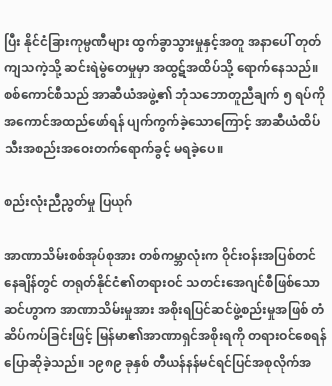ပြီး နိုင်ငံခြားကုမ္ပဏီများ ထွက်ခွာသွားမှုနှင့်အတူ အနာပေါ် တုတ်ကျသကဲ့သို့ ဆင်းရဲမွဲတေမှုမှာ အထွဋ်အထိပ်သို့ ရောက်နေသည်။ စစ်ကောင်စီသည် အာဆီယံအဖွဲ့၏ ဘုံသဘောတူညီချက် ၅ ရပ်ကို အကောင်အထည်ဖော်ရန် ပျက်ကွက်ခဲ့သောကြောင့် အာဆီယံထိပ်သီးအစည်းအဝေးတက်ရောက်ခွင့် မရခဲ့ပေ။

စည်းလုံးညီညွတ်မှု ပြယုဂ်

အာဏာသိမ်းစစ်အုပ်စုအား တစ်ကမ္ဘာလုံးက ဝိုင်းဝန်းအပြစ်တင်နေချိန်တွင် တရုတ်နိုင်ငံ၏တရားဝင် သတင်းအေဂျင်စီဖြစ်သော ဆင်ဟွာက အာဏာသိမ်းမှုအား အစိုးရပြင်ဆင်ဖွဲ့စည်းမှုအဖြစ် တံဆိပ်ကပ်ခြင်းဖြင့် မြန်မာ၏အာဏာရှင်အစိုးရကို တရားဝင်စေရန် ပြောဆိုခဲ့သည်။ ၁၉၈၉ ခုနှစ် တီယန်နန်မင်ရင်ပြင်အစုလိုက်အ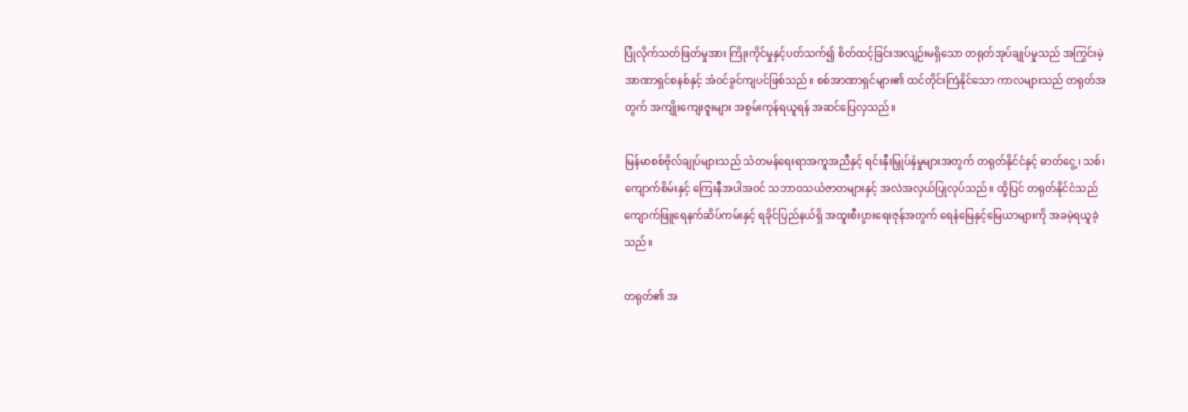ပြုံလိုက်သတ်ဖြတ်မှုအား ကြိုးကိုင်မှုနှင့်ပတ်သက်၍ စိတ်ထင့်ခြင်းအလျဉ်းမရှိသော တရုတ်အုပ်ချုပ်မှုသည် အကြွင်းမဲ့အာဏာရှင်စနစ်နှင့် အံဝင်ခွင်ကျပင်ဖြစ်သည်။ စစ်အာဏာရှင်များ၏ ထင်တိုင်းကြဲနိုင်သော ကာလများသည် တရုတ်အတွက် အကျိုးကျေးဇူးများ အစွမ်းကုန်ရယူရန် အဆင်ပြေလှသည်။

မြန်မာစစ်ဗိုလ်ချုပ်များသည် သံတမန်ရေးရာအကူအညီနှင့် ရင်းနှီးမြှုပ်နှံမှုများအတွက် တရုတ်နိုင်ငံနှင့် ဓာတ်ငွေ့၊ သစ်၊ ကျောက်စိမ်းနှင့် ကြေးနီအပါအဝင် သဘာဝသယံဇာတများနှင့် အလဲအလှယ်ပြုလုပ်သည်။ ထို့ပြင် တရုတ်နိုင်ငံသည် ကျောက်ဖြူရေနက်ဆိပ်ကမ်းနှင့် ရခိုင်ပြည်နယ်ရှိ အထူးစီးပွားရေးဇုန်အတွက် ရေနံမြေနှင့်မြေယာများကို အခမဲ့ရယူခဲ့သည်။

တရုတ်၏ အ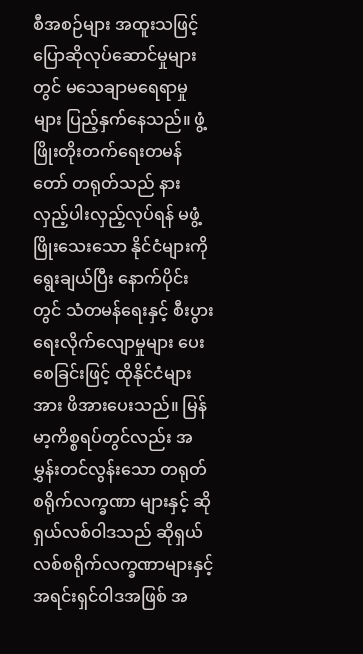စီအစဉ်များ အထူးသဖြင့် ပြောဆိုလုပ်ဆောင်မှုများတွင် မသေချာမရေရာမှုများ ပြည့်နှက်နေသည်။ ဖွံ့ဖြိုးတိုးတက်ရေးတမန်တော် တရုတ်သည် နားလှည့်ပါးလှည့်လုပ်ရန် မဖွံ့ဖြိုးသေးသော နိုင်ငံများကို ရွေးချယ်ပြီး နောက်ပိုင်းတွင် သံတမန်ရေးနှင့် စီးပွားရေးလိုက်လျောမှုများ ပေးစေခြင်းဖြင့် ထိုနိုင်ငံများအား ဖိအားပေးသည်။ မြန်မာ့ကိစ္စရပ်တွင်လည်း အမွှန်းတင်လွန်းသော တရုတ်စရိုက်လက္ခဏာ များနှင့် ဆိုရှယ်လစ်ဝါဒသည် ဆိုရှယ်လစ်စရိုက်လက္ခဏာများနှင့် အရင်းရှင်ဝါဒအဖြစ် အ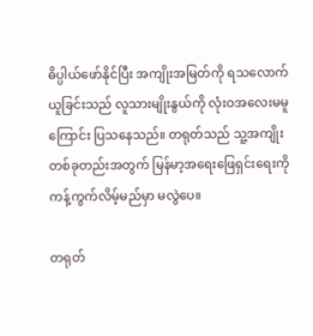ဓိပ္ပါယ်ဖော်နိုင်ပြီး အကျိုးအမြတ်ကို ရသလောက်ယူခြင်းသည် လူသားမျိုးနွယ်ကို လုံးဝအလေးမမူကြောင်း ပြသနေသည်။ တရုတ်သည် သူ့အကျိုးတစ်ခုတည်းအတွက် မြန်မာ့အရေးဖြေရှင်းရေးကို ကန့်ကွက်လိမ့်မည်မှာ မလွဲပေ။

တရုတ်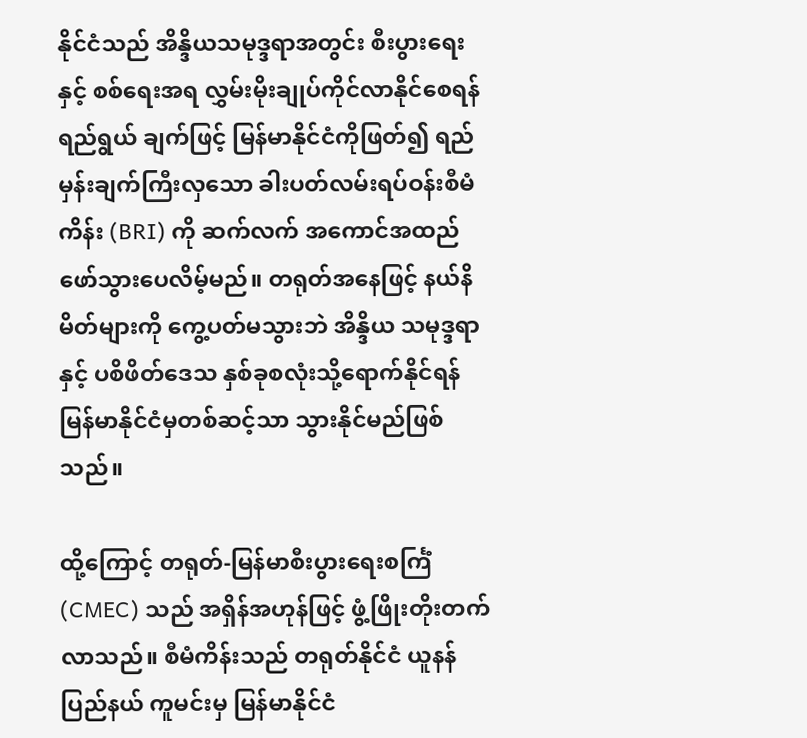နိုင်ငံသည် အိန္ဒိယသမုဒ္ဒရာအတွင်း စီးပွားရေးနှင့် စစ်ရေးအရ လွှမ်းမိုးချုပ်ကိုင်လာနိုင်စေရန် ရည်ရွယ် ချက်ဖြင့် မြန်မာနိုင်ငံကိုဖြတ်၍ ရည်မှန်းချက်ကြီးလှသော ခါးပတ်လမ်းရပ်ဝန်းစီမံကိန်း (BRI) ကို ဆက်လက် အကောင်အထည်ဖော်သွားပေလိမ့်မည်။ တရုတ်အနေဖြင့် နယ်နိမိတ်များကို ကွေ့ပတ်မသွားဘဲ အိန္ဒိယ သမုဒ္ဒရာနှင့် ပစိဖိတ်ဒေသ နှစ်ခုစလုံးသို့ရောက်နိုင်ရန် မြန်မာနိုင်ငံမှတစ်ဆင့်သာ သွားနိုင်မည်ဖြစ်သည်။

ထို့ကြောင့် တရုတ်-မြန်မာစီးပွားရေးစင်္ကြံ (CMEC) သည် အရှိန်အဟုန်ဖြင့် ဖွံ့ဖြိုးတိုးတက်လာသည်။ စီမံကိန်းသည် တရုတ်နိုင်ငံ ယူနန်ပြည်နယ် ကူမင်းမှ မြန်မာနိုင်ငံ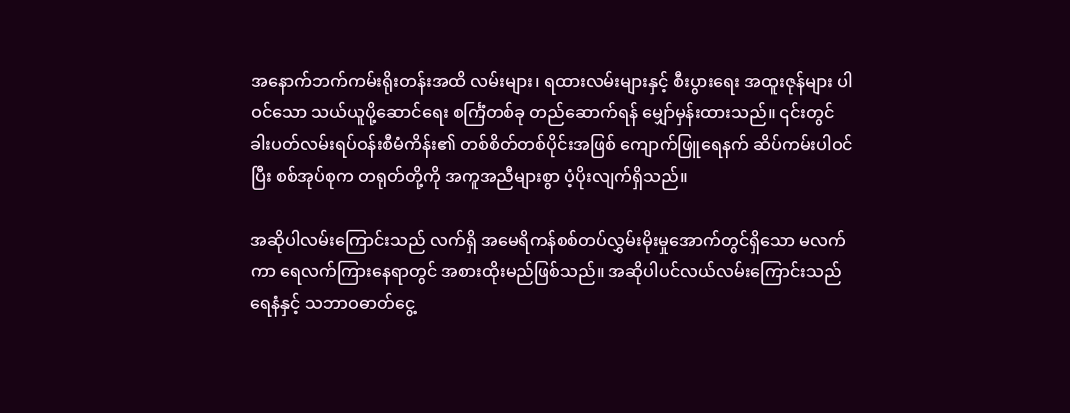အနောက်ဘက်ကမ်းရိုးတန်းအထိ လမ်းများ၊ ရထားလမ်းများနှင့် စီးပွားရေး အထူးဇုန်များ ပါဝင်သော သယ်ယူပို့ဆောင်ရေး စင်္ကြံတစ်ခု တည်ဆောက်ရန် မျှော်မှန်းထားသည်။ ၎င်းတွင် ခါးပတ်လမ်းရပ်ဝန်းစီမံကိန်း၏ တစ်စိတ်တစ်ပိုင်းအဖြစ် ကျောက်ဖြူရေနက် ဆိပ်ကမ်းပါဝင်ပြီး စစ်အုပ်စုက တရုတ်တို့ကို အကူအညီများစွာ ပံ့ပိုးလျက်ရှိသည်။

အဆိုပါလမ်းကြောင်းသည် လက်ရှိ အမေရိကန်စစ်တပ်လွှမ်းမိုးမှုအောက်တွင်ရှိသော မလက်ကာ ရေလက်ကြားနေရာတွင် အစားထိုးမည်ဖြစ်သည်။ အဆိုပါပင်လယ်လမ်းကြောင်းသည် ရေနံနှင့် သဘာဝဓာတ်ငွေ့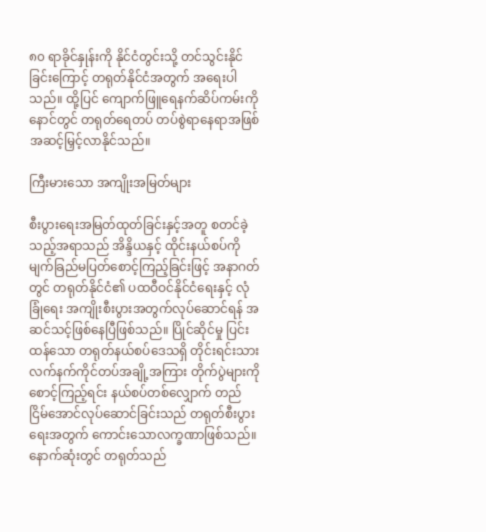၈၀ ရာခိုင်နှုန်းကို နိုင်ငံတွင်းသို့ တင်သွင်းနိုင်ခြင်းကြောင့် တရုတ်နိုင်ငံအတွက် အရေးပါသည်။ ထို့ပြင် ကျောက်ဖြူရေနက်ဆိပ်ကမ်းကို နောင်တွင် တရုတ်ရေတပ် တပ်စွဲရာနေရာအဖြစ် အဆင့်မြှင့်လာနိုင်သည်။

ကြီးမားသော အကျိုးအမြတ်များ

စီးပွားရေးအမြတ်ထုတ်ခြင်းနှင့်အတူ စတင်ခဲ့သည့်အရာသည် အိန္ဒိယနှင့် ထိုင်းနယ်စပ်ကို မျက်ခြည်မပြတ်စောင့်ကြည့်ခြင်းဖြင့် အနာဂတ်တွင် တရုတ်နိုင်ငံ၏ ပထဝီဝင်နိုင်ငံရေးနှင့် လုံခြုံရေး အကျိုးစီးပွားအတွက်လုပ်ဆောင်ရန် အဆင်သင့်ဖြစ်နေပြီဖြစ်သည်။ ပြိုင်ဆိုင်မှု ပြင်းထန်သော တရုတ်နယ်စပ်ဒေသရှိ တိုင်းရင်းသားလက်နက်ကိုင်တပ်အချို့အကြား တိုက်ပွဲများကို စောင့်ကြည့်ရင်း နယ်စပ်တစ်လျှောက် တည်ငြိမ်အောင်လုပ်ဆောင်ခြင်းသည် တရုတ်စီးပွားရေးအတွက် ကောင်းသောလက္ခဏာဖြစ်သည်။ နောက်ဆုံးတွင် တရုတ်သည်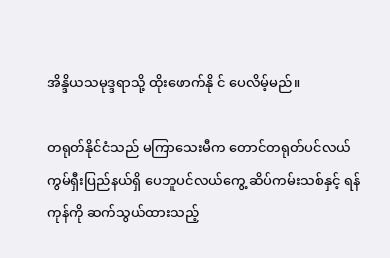အိန္ဒိယသမုဒ္ဒရာသို့ ထိုးဖောက်နို င် ပေလိမ့်မည်။

တရုတ်နိုင်ငံသည် မကြာသေးမီက တောင်တရုတ်ပင်လယ် ကွမ်ရှီးပြည်နယ်ရှိ ပေဘူပင်လယ်ကွေ့ ဆိပ်ကမ်းသစ်နှင့် ရန်ကုန်ကို ဆက်သွယ်ထားသည့်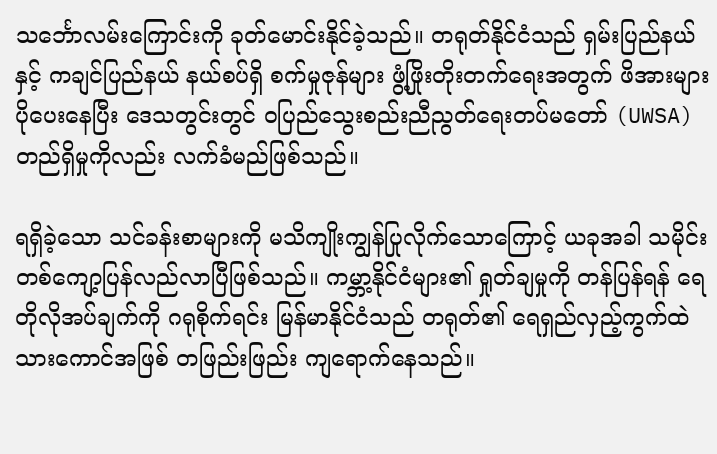သင်္ဘောလမ်းကြောင်းကို ခုတ်မောင်းနိုင်ခဲ့သည်။ တရုတ်နိုင်ငံသည် ရှမ်းပြည်နယ်နှင့် ကချင်ပြည်နယ် နယ်စပ်ရှိ စက်မှုဇုန်များ ဖွံ့ဖြိုးတိုးတက်ရေးအတွက် ဖိအားများ ပိုပေးနေပြီး ဒေသတွင်းတွင် ဝပြည်သွေးစည်းညီညွတ်ရေးတပ်မတော် (UWSA) တည်ရှိမှုကိုလည်း လက်ခံမည်ဖြစ်သည်။

ရရှိခဲ့သော သင်ခန်းစာများကို မသိကျိုးကျွန်ပြုလိုက်သောကြောင့် ယခုအခါ သမိုင်းတစ်ကျော့ပြန်လည်လာပြီဖြစ်သည်။ ကမ္ဘာ့နိုင်ငံများ၏ ရှုတ်ချမှုကို တန်ပြန်ရန် ရေတိုလိုအပ်ချက်ကို ဂရုစိုက်ရင်း မြန်မာနိုင်ငံသည် တရုတ်၏ ရေရှည်လှည့်ကွက်ထဲ သားကောင်အဖြစ် တဖြည်းဖြည်း ကျရောက်နေသည်။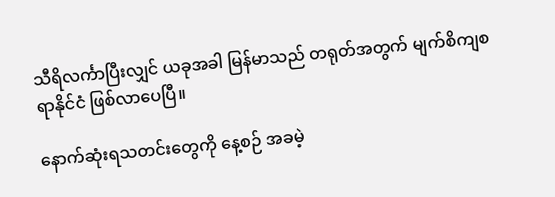သီရိလင်္ကာပြီးလျှင် ယခုအခါ မြန်မာသည် တရုတ်အတွက် မျက်စိကျစရာနိုင်ငံ ဖြစ်လာပေပြီ။

နောက်ဆုံးရသတင်းတွေကို နေ့စဉ် အခမဲ့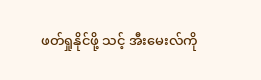ဖတ်ရှုနိုင်ဖို့ သင့် အီးမေးလ်ကို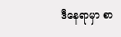ဒီနေရာမှာ စာ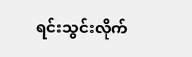ရင်းသွင်းလိုက်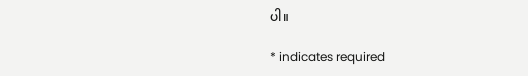ပါ။

* indicates required